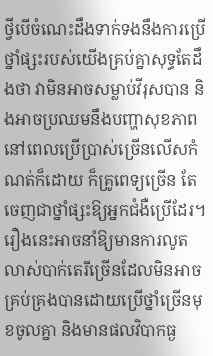ថ្វីបើចំណេះដឹងទាក់ទងនឹងការប្រើថ្នាំផ្សះរបស់យើងគ្រប់គ្នាសុទ្ធតែដឹងថា វាមិនអាចសម្លាប់វីរុសបាន និងអាចប្រឈមនឹងបញ្ហាសុខភាពនៅពេលប្រើប្រាស់ច្រើនលើសកំណត់ក៏ដោយ ក៏គ្រូពេទ្យច្រើន តែចេញជាថ្នាំផ្សះឱ្យអ្នកជំងឺប្រើដែរ។ រឿងនេះអាចនាំឱ្យមានការលូតលាស់បាក់តេរីច្រើនដែលមិនអាចគ្រប់គ្រងបានដោយប្រើថ្នាំច្រើនមុខចូលគ្នា និងមានផលវិបាកធ្ង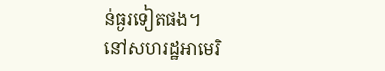ន់ធ្ងរទៀតផង។
នៅសហរដ្ឋអាមេរិ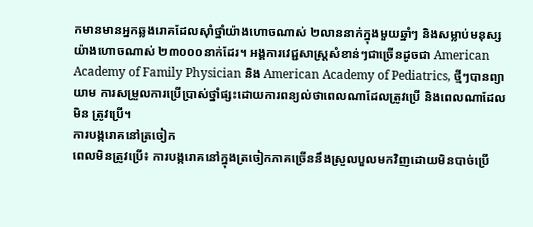កមានមានអ្នកឆ្លងរោគដែលស៊ាំថ្នាំយ៉ាងហោចណាស់ ២លាននាក់ក្នុងមួយឆ្នាំៗ និងសម្លាប់មនុស្សយ៉ាងហោចណាស់ ២៣០០០នាក់ដែរ។ អង្គការវេជ្ជសាស្ត្រសំខាន់ៗជាច្រើនដូចជា American Academy of Family Physician និង American Academy of Pediatrics, ថ្មីៗបានព្យាយាម ការសម្រួលការប្រើប្រាស់ថ្នាំផ្សះដោយការពន្យល់ថាពេលណាដែលត្រូវប្រើ និងពេលណាដែលមិន ត្រូវប្រើ។
ការបង្ករោគនៅត្រចៀក
ពេលមិនត្រូវប្រើ៖ ការបង្ករោគនៅក្នុងត្រចៀកភាគច្រើននឹងស្រួលបួលមកវិញដោយមិនបាច់ប្រើ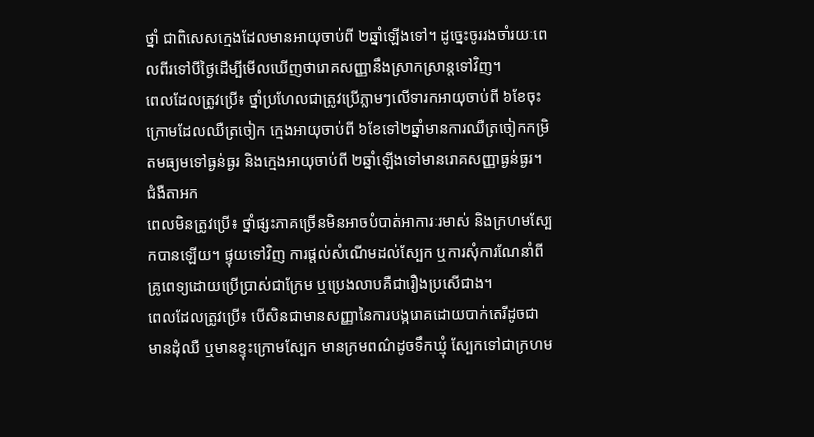ថ្នាំ ជាពិសេសក្មេងដែលមានអាយុចាប់ពី ២ឆ្នាំឡើងទៅ។ ដូច្នេះចូររងចាំរយៈពេលពីរទៅបីថ្ងៃដើម្បីមើលឃើញថារោគសញ្ញានឹងស្រាកស្រាន្តទៅវិញ។
ពេលដែលត្រូវប្រើ៖ ថ្នាំប្រហែលជាត្រូវប្រើភ្លាមៗលើទារកអាយុចាប់ពី ៦ខែចុះក្រោមដែលឈឺត្រចៀក ក្មេងអាយុចាប់ពី ៦ខែទៅ២ឆ្នាំមានការឈឺត្រចៀកកម្រិតមធ្យមទៅធ្ងន់ធ្ងរ និងក្មេងអាយុចាប់ពី ២ឆ្នាំឡើងទៅមានរោគសញ្ញាធ្ងន់ធ្ងរ។
ជំងឺតាអក
ពេលមិនត្រូវប្រើ៖ ថ្នាំផ្សះភាគច្រើនមិនអាចបំបាត់អាការៈរមាស់ និងក្រហមស្បែកបានឡើយ។ ផ្ទុយទៅវិញ ការផ្តល់សំណើមដល់ស្បែក ឬការសុំការណែនាំពីគ្រូពេទ្យដោយប្រើប្រាស់ជាក្រែម ឬប្រេងលាបគឺជារឿងប្រសើជាង។
ពេលដែលត្រូវប្រើ៖ បើសិនជាមានសញ្ញានៃការបង្ករោគដោយបាក់តេរីដូចជា មានដុំឈឺ ឬមានខ្ទុះក្រោមស្បែក មានក្រមពណ៌ដូចទឹកឃ្មុំ ស្បែកទៅជាក្រហម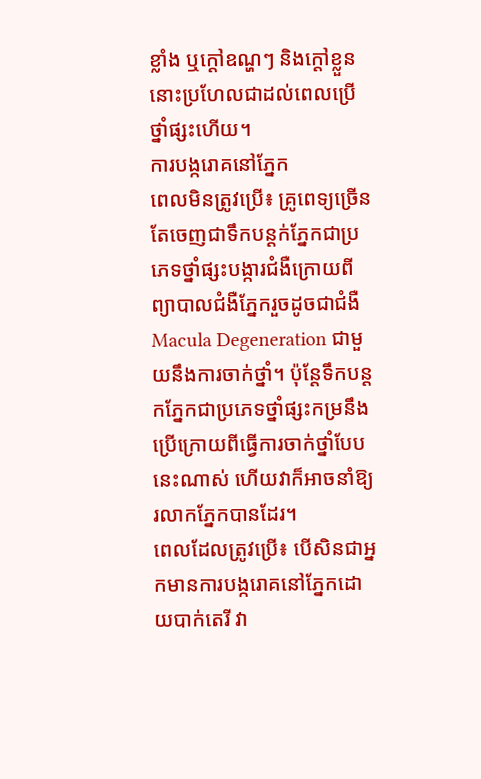ខ្លាំង ឬក្តៅឧណ្ហៗ និងក្តៅខ្លួន នោះប្រហែលជាដល់ពេលប្រើថ្នាំផ្សះហើយ។
ការបង្ករោគនៅភ្នែក
ពេលមិនត្រូវប្រើ៖ គ្រូពេទ្យច្រើនតែចេញជាទឹកបន្តក់ភ្នែកជាប្រភេទថ្នាំផ្សះបង្ការជំងឺក្រោយពីព្យាបាលជំងឺភ្នែករួចដូចជាជំងឺ Macula Degeneration ជាមួយនឹងការចាក់ថ្នាំ។ ប៉ុន្តែទឹកបន្តកភ្នែកជាប្រភេទថ្នាំផ្សះកម្រនឹងប្រើក្រោយពីធ្វើការចាក់ថ្នាំបែបនេះណាស់ ហើយវាក៏អាចនាំឱ្យរលាកភ្នែកបានដែរ។
ពេលដែលត្រូវប្រើ៖ បើសិនជាអ្នកមានការបង្ករោគនៅភ្នែកដោយបាក់តេរី វា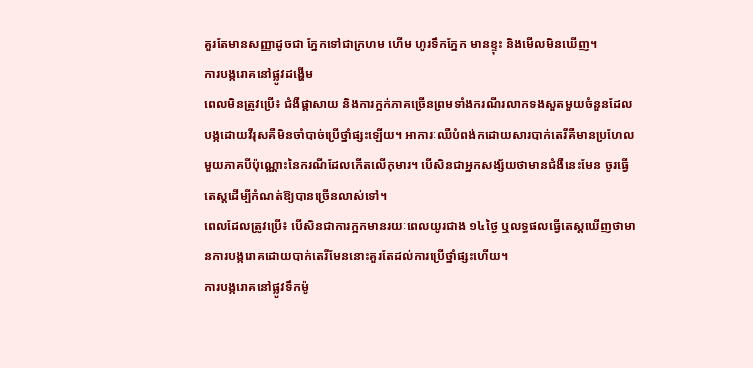គួរតែមានសញ្ញាដូចជា ភ្នែកទៅជាក្រហម ហើម ហូរទឹកភ្នែក មានខ្ទុះ និងមើលមិនឃើញ។
ការបង្ករោគនៅផ្លូវដង្ហើម
ពេលមិនត្រូវប្រើ៖ ជំងឺផ្តាសាយ និងការក្អក់ភាគច្រើនព្រមទាំងករណីរលាកទងសួតមួយចំនួនដែលបង្កដោយវីរុសគឺមិនចាំបាច់ប្រើថ្នាំផ្សះឡើយ។ អាការៈឈឺបំពង់កដោយសារបាក់តេរីគឺមានប្រហែល មួយភាគបីប៉ុណ្ណោះនៃករណីដែលកើតលើកុមារ។ បើសិនជាអ្នកសង្ស័យថាមានជំងឺនេះមែន ចូរធ្វើតេស្តដើម្បីកំណត់ឱ្យបានច្រើនលាស់ទៅ។
ពេលដែលត្រូវប្រើ៖ បើសិនជាការក្អកមានរយៈពេលយូរជាង ១៤ថ្ងៃ ឬលទ្ធផលធ្វើតេស្តឃើញថាមានការបង្ករោគដោយបាក់តេរីមែននោះគួរតែដល់ការប្រើថ្នាំផ្សះហើយ។
ការបង្ករោគនៅផ្លូវទឹកម៉ូ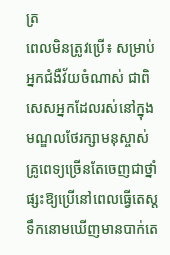ត្រ
ពេលមិនត្រូវប្រើ៖ សម្រាប់អ្នកជំងឺវ័យចំណាស់ ជាពិសេសអ្នកដែលរស់នៅក្នុងមណ្ឌលថែរក្សាមនុស្ចាស់ គ្រូពេទ្យច្រើនតែចេញជាថ្នាំផ្សះឱ្យប្រើនៅពេលធ្វើតេស្តទឹកនោមឃើញមានបាក់តេ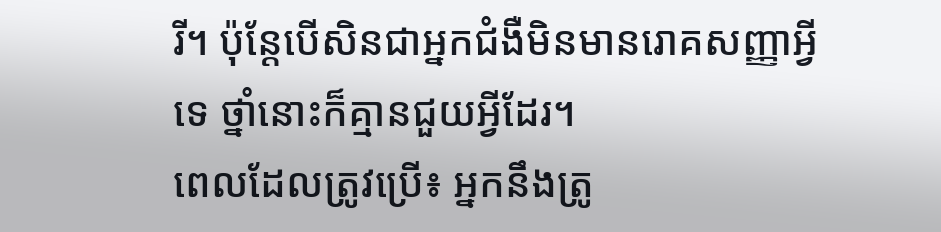រី។ ប៉ុន្តែបើសិនជាអ្នកជំងឺមិនមានរោគសញ្ញាអ្វីទេ ថ្នាំនោះក៏គ្មានជួយអ្វីដែរ។
ពេលដែលត្រូវប្រើ៖ អ្នកនឹងត្រូ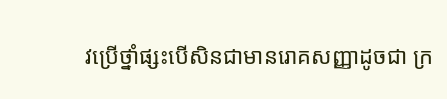វប្រើថ្នាំផ្សះបើសិនជាមានរោគសញ្ញាដូចជា ក្រ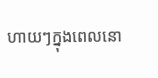ហាយៗក្នុងពេលនោ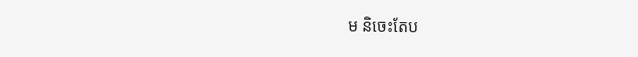ម និចេះតែប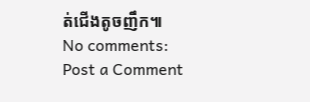ត់ជើងតូចញឹក៕
No comments:
Post a Comment